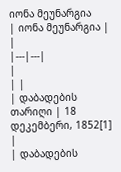იონა მეუნარგია
| იონა მეუნარგია | |
|---|---|
|
| |
| დაბადების თარიღი | 18 დეკემბერი, 1852[1] |
| დაბადების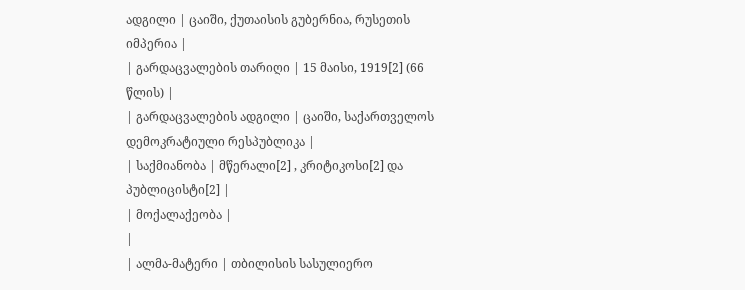ადგილი | ცაიში, ქუთაისის გუბერნია, რუსეთის იმპერია |
| გარდაცვალების თარიღი | 15 მაისი, 1919[2] (66 წლის) |
| გარდაცვალების ადგილი | ცაიში, საქართველოს დემოკრატიული რესპუბლიკა |
| საქმიანობა | მწერალი[2] , კრიტიკოსი[2] და პუბლიცისტი[2] |
| მოქალაქეობა |
|
| ალმა-მატერი | თბილისის სასულიერო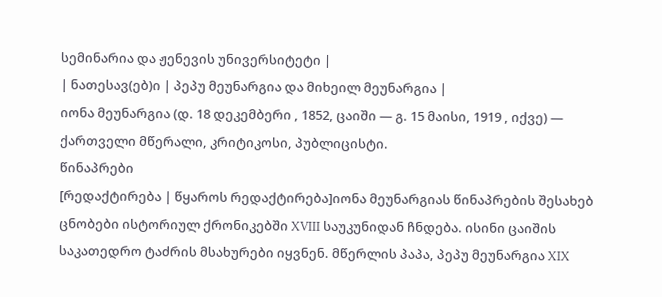სემინარია და ჟენევის უნივერსიტეტი |
| ნათესავ(ებ)ი | პეპუ მეუნარგია და მიხეილ მეუნარგია |
იონა მეუნარგია (დ. 18 დეკემბერი , 1852, ცაიში — გ. 15 მაისი, 1919 , იქვე) — ქართველი მწერალი, კრიტიკოსი, პუბლიცისტი.
წინაპრები
[რედაქტირება | წყაროს რედაქტირება]იონა მეუნარგიას წინაპრების შესახებ ცნობები ისტორიულ ქრონიკებში XVIII საუკუნიდან ჩნდება. ისინი ცაიშის საკათედრო ტაძრის მსახურები იყვნენ. მწერლის პაპა, პეპუ მეუნარგია XIX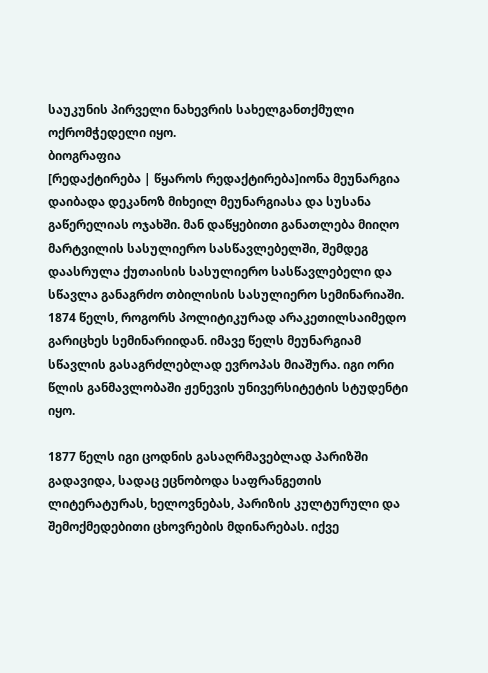საუკუნის პირველი ნახევრის სახელგანთქმული ოქრომჭედელი იყო.
ბიოგრაფია
[რედაქტირება | წყაროს რედაქტირება]იონა მეუნარგია დაიბადა დეკანოზ მიხეილ მეუნარგიასა და სუსანა გაწერელიას ოჯახში. მან დაწყებითი განათლება მიიღო მარტვილის სასულიერო სასწავლებელში, შემდეგ დაასრულა ქუთაისის სასულიერო სასწავლებელი და სწავლა განაგრძო თბილისის სასულიერო სემინარიაში. 1874 წელს, როგორს პოლიტიკურად არაკეთილსაიმედო გარიცხეს სემინარიიდან. იმავე წელს მეუნარგიამ სწავლის გასაგრძლებლად ევროპას მიაშურა. იგი ორი წლის განმავლობაში ჟენევის უნივერსიტეტის სტუდენტი იყო.

1877 წელს იგი ცოდნის გასაღრმავებლად პარიზში გადავიდა, სადაც ეცნობოდა საფრანგეთის ლიტერატურას, ხელოვნებას, პარიზის კულტურული და შემოქმედებითი ცხოვრების მდინარებას. იქვე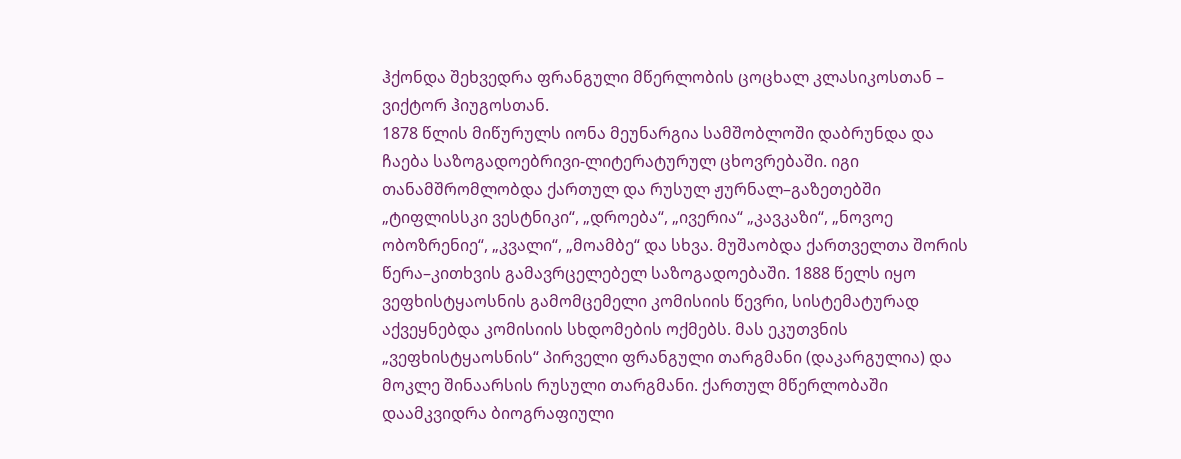ჰქონდა შეხვედრა ფრანგული მწერლობის ცოცხალ კლასიკოსთან – ვიქტორ ჰიუგოსთან.
1878 წლის მიწურულს იონა მეუნარგია სამშობლოში დაბრუნდა და ჩაება საზოგადოებრივი-ლიტერატურულ ცხოვრებაში. იგი თანამშრომლობდა ქართულ და რუსულ ჟურნალ–გაზეთებში „ტიფლისსკი ვესტნიკი“, „დროება“, „ივერია“ „კავკაზი“, „ნოვოე ობოზრენიე“, „კვალი“, „მოამბე“ და სხვა. მუშაობდა ქართველთა შორის წერა–კითხვის გამავრცელებელ საზოგადოებაში. 1888 წელს იყო ვეფხისტყაოსნის გამომცემელი კომისიის წევრი, სისტემატურად აქვეყნებდა კომისიის სხდომების ოქმებს. მას ეკუთვნის „ვეფხისტყაოსნის“ პირველი ფრანგული თარგმანი (დაკარგულია) და მოკლე შინაარსის რუსული თარგმანი. ქართულ მწერლობაში დაამკვიდრა ბიოგრაფიული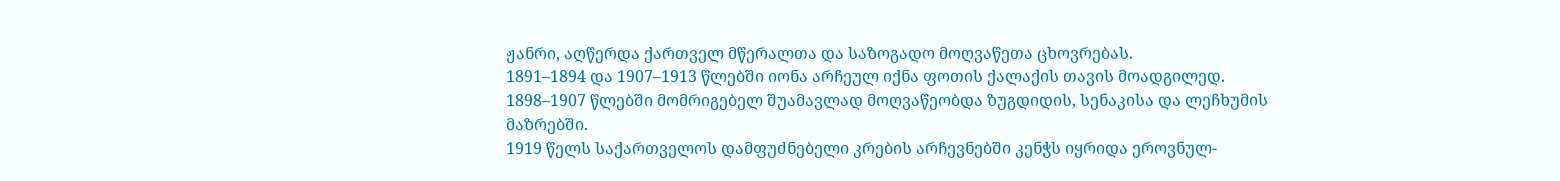ჟანრი, აღწერდა ქართველ მწერალთა და საზოგადო მოღვაწეთა ცხოვრებას.
1891–1894 და 1907–1913 წლებში იონა არჩეულ იქნა ფოთის ქალაქის თავის მოადგილედ. 1898–1907 წლებში მომრიგებელ შუამავლად მოღვაწეობდა ზუგდიდის, სენაკისა და ლეჩხუმის მაზრებში.
1919 წელს საქართველოს დამფუძნებელი კრების არჩევნებში კენჭს იყრიდა ეროვნულ-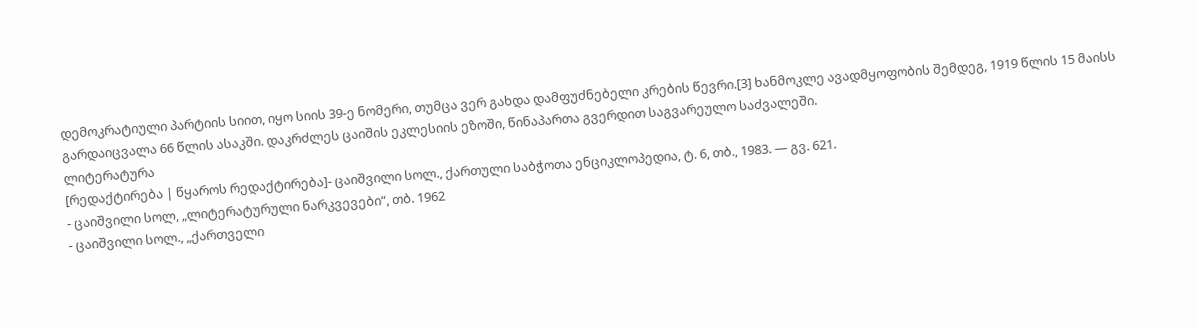დემოკრატიული პარტიის სიით, იყო სიის 39-ე ნომერი, თუმცა ვერ გახდა დამფუძნებელი კრების წევრი.[3] ხანმოკლე ავადმყოფობის შემდეგ, 1919 წლის 15 მაისს გარდაიცვალა 66 წლის ასაკში. დაკრძლეს ცაიშის ეკლესიის ეზოში, წინაპართა გვერდით საგვარეულო საძვალეში.
ლიტერატურა
[რედაქტირება | წყაროს რედაქტირება]- ცაიშვილი სოლ., ქართული საბჭოთა ენციკლოპედია, ტ. 6, თბ., 1983. — გვ. 621.
- ცაიშვილი სოლ, „ლიტერატურული ნარკვევები“, თბ. 1962
- ცაიშვილი სოლ., „ქართველი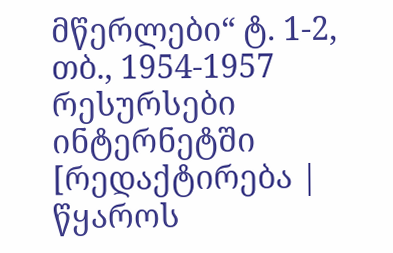მწერლები“ ტ. 1-2, თბ., 1954-1957
რესურსები ინტერნეტში
[რედაქტირება | წყაროს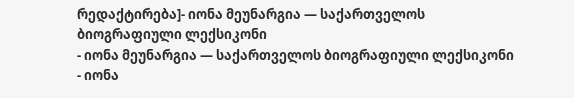რედაქტირება]- იონა მეუნარგია — საქართველოს ბიოგრაფიული ლექსიკონი
- იონა მეუნარგია — საქართველოს ბიოგრაფიული ლექსიკონი
- იონა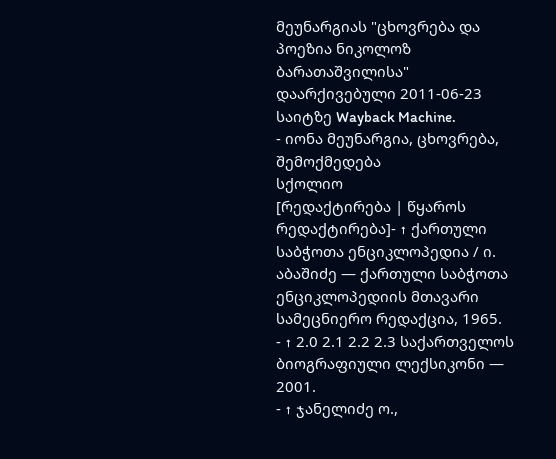მეუნარგიას "ცხოვრება და პოეზია ნიკოლოზ ბარათაშვილისა" დაარქივებული 2011-06-23 საიტზე Wayback Machine.
- იონა მეუნარგია, ცხოვრება, შემოქმედება
სქოლიო
[რედაქტირება | წყაროს რედაქტირება]- ↑ ქართული საბჭოთა ენციკლოპედია / ი. აბაშიძე — ქართული საბჭოთა ენციკლოპედიის მთავარი სამეცნიერო რედაქცია, 1965.
- ↑ 2.0 2.1 2.2 2.3 საქართველოს ბიოგრაფიული ლექსიკონი — 2001.
- ↑ ჯანელიძე ო.,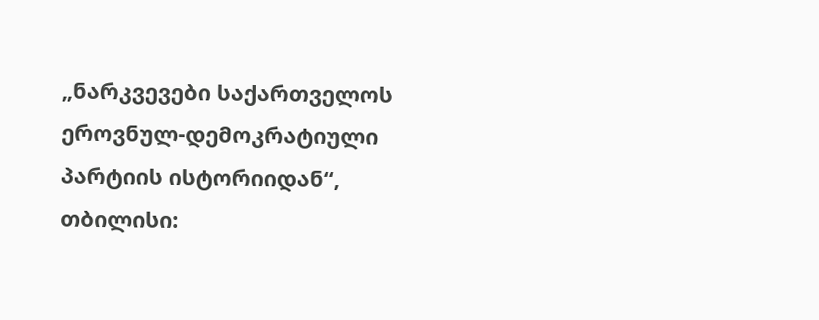„ნარკვევები საქართველოს ეროვნულ-დემოკრატიული პარტიის ისტორიიდან“, თბილისი: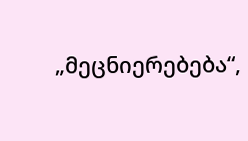„მეცნიერებება“,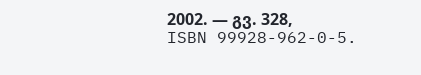2002. — გვ. 328, ISBN 99928-962-0-5.